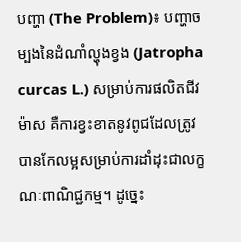បញ្ហា (The Problem)៖ បញ្ហាចម្បងនៃដំណាំល្ហុងខ្វង (Jatropha curcas L.) សម្រាប់ការផលិតជីវម៉ាស គឺការខ្វះខាតនូវពូជដែលត្រូវបានកែលម្អសម្រាប់ការដាំដុះជាលក្ខណៈពាណិជ្ជកម្ម។ ដូច្នេះ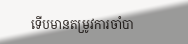ទើបមានតម្រូវការចាំបា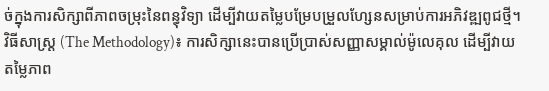ច់ក្នុងការសិក្សាពីភាពចម្រុះនៃពន្ធុវិទ្យា ដើម្បីវាយតម្លៃបម្រែបម្រួលហ្សែនសម្រាប់ការអភិវឌ្ឍពូជថ្មី។
វិធីសាស្ត្រ (The Methodology)៖ ការសិក្សានេះបានប្រើប្រាស់សញ្ញាសម្គាល់ម៉ូលេគុល ដើម្បីវាយតម្លៃភាព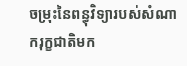ចម្រុះនៃពន្ធុវិទ្យារបស់សំណាករុក្ខជាតិមក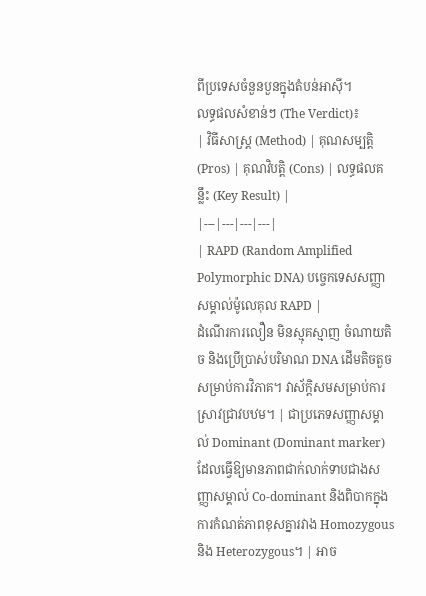ពីប្រទេសចំនួនបួនក្នុងតំបន់អាស៊ី។
លទ្ធផលសំខាន់ៗ (The Verdict)៖
| វិធីសាស្ត្រ (Method) | គុណសម្បត្តិ (Pros) | គុណវិបត្តិ (Cons) | លទ្ធផលគន្លឹះ (Key Result) |
|---|---|---|---|
| RAPD (Random Amplified Polymorphic DNA) បច្ចេកទេសសញ្ញាសម្គាល់ម៉ូលេគុល RAPD |
ដំណើរការលឿន មិនស្មុគស្មាញ ចំណាយតិច និងប្រើប្រាស់បរិមាណ DNA ដើមតិចតួចសម្រាប់ការវិភាគ។ វាស័ក្តិសមសម្រាប់ការស្រាវជ្រាវបឋម។ | ជាប្រភេទសញ្ញាសម្គាល់ Dominant (Dominant marker) ដែលធ្វើឱ្យមានភាពជាក់លាក់ទាបជាងសញ្ញាសម្គាល់ Co-dominant និងពិបាកក្នុងការកំណត់ភាពខុសគ្នារវាង Homozygous និង Heterozygous។ | អាច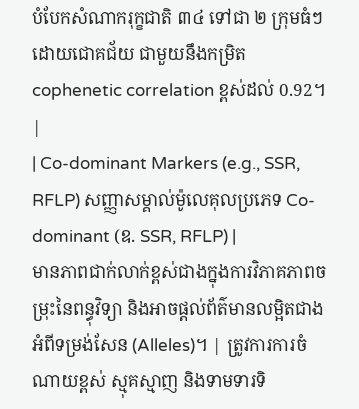បំបែកសំណាករុក្ខជាតិ ៣៤ ទៅជា ២ ក្រុមធំៗដោយជោគជ័យ ជាមួយនឹងកម្រិត cophenetic correlation ខ្ពស់ដល់ 0.92។ |
| Co-dominant Markers (e.g., SSR, RFLP) សញ្ញាសម្គាល់ម៉ូលេគុលប្រភេទ Co-dominant (ឧ. SSR, RFLP) |
មានភាពជាក់លាក់ខ្ពស់ជាងក្នុងការវិភាគភាពចម្រុះនៃពន្ធុវិទ្យា និងអាចផ្តល់ព័ត៌មានលម្អិតជាងអំពីទម្រង់សែន (Alleles)។ | ត្រូវការការចំណាយខ្ពស់ ស្មុគស្មាញ និងទាមទារទិ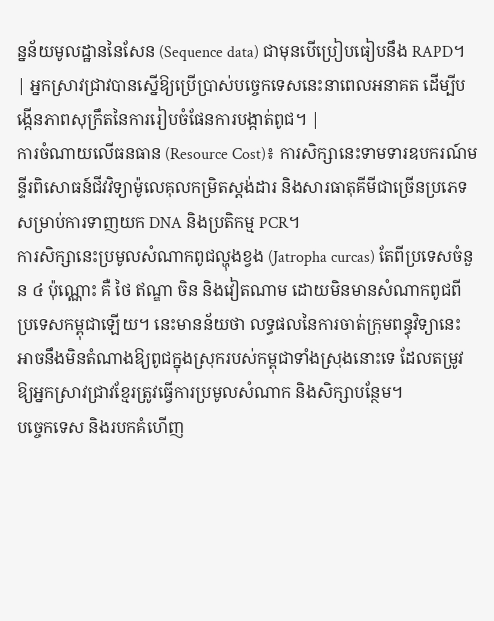ន្នន័យមូលដ្ឋាននៃសែន (Sequence data) ជាមុនបើប្រៀបធៀបនឹង RAPD។ | អ្នកស្រាវជ្រាវបានស្នើឱ្យប្រើប្រាស់បច្ចេកទេសនេះនាពេលអនាគត ដើម្បីបង្កើនភាពសុក្រឹតនៃការរៀបចំផែនការបង្កាត់ពូជ។ |
ការចំណាយលើធនធាន (Resource Cost)៖ ការសិក្សានេះទាមទារឧបករណ៍មន្ទីរពិសោធន៍ជីវវិទ្យាម៉ូលេគុលកម្រិតស្តង់ដារ និងសារធាតុគីមីជាច្រើនប្រភេទសម្រាប់ការទាញយក DNA និងប្រតិកម្ម PCR។
ការសិក្សានេះប្រមូលសំណាកពូជល្ហុងខ្វង (Jatropha curcas) តែពីប្រទេសចំនួន ៤ ប៉ុណ្ណោះ គឺ ថៃ ឥណ្ឌា ចិន និងវៀតណាម ដោយមិនមានសំណាកពូជពីប្រទេសកម្ពុជាឡើយ។ នេះមានន័យថា លទ្ធផលនៃការចាត់ក្រុមពន្ធុវិទ្យានេះ អាចនឹងមិនតំណាងឱ្យពូជក្នុងស្រុករបស់កម្ពុជាទាំងស្រុងនោះទេ ដែលតម្រូវឱ្យអ្នកស្រាវជ្រាវខ្មែរត្រូវធ្វើការប្រមូលសំណាក និងសិក្សាបន្ថែម។
បច្ចេកទេស និងរបកគំហើញ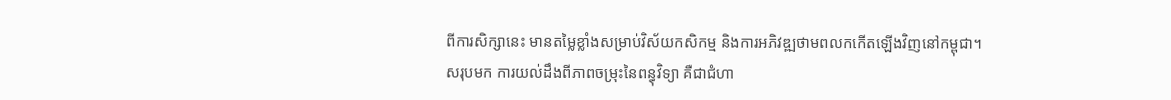ពីការសិក្សានេះ មានតម្លៃខ្លាំងសម្រាប់វិស័យកសិកម្ម និងការអភិវឌ្ឍថាមពលកកើតឡើងវិញនៅកម្ពុជា។
សរុបមក ការយល់ដឹងពីភាពចម្រុះនៃពន្ធុវិទ្យា គឺជាជំហា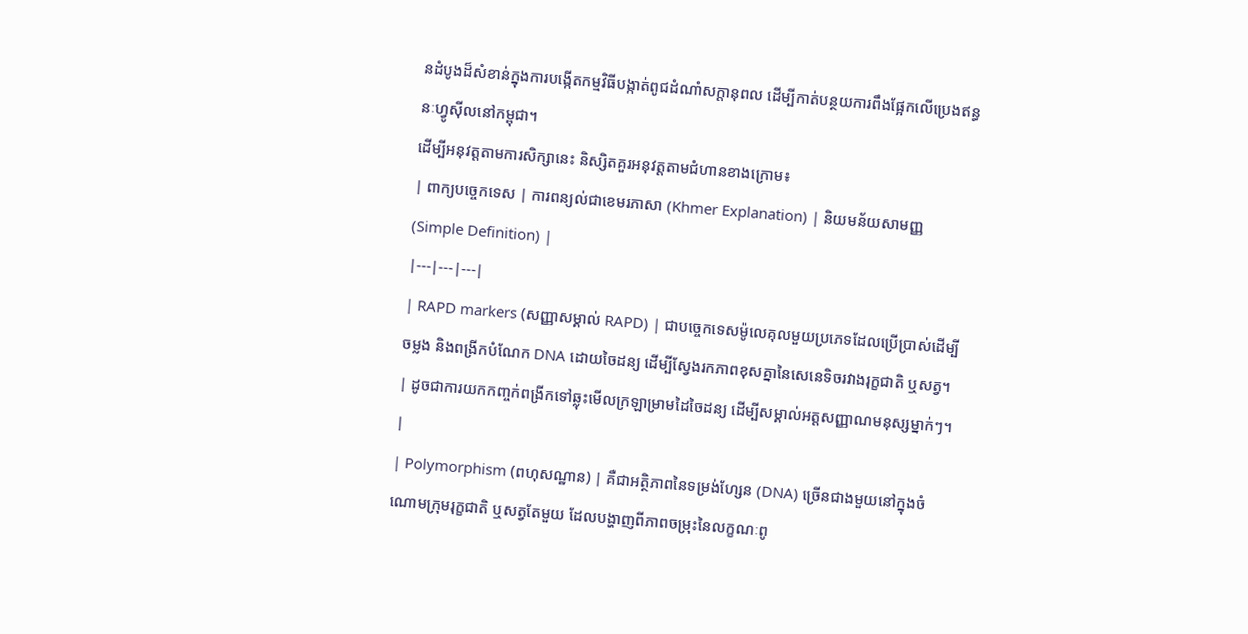នដំបូងដ៏សំខាន់ក្នុងការបង្កើតកម្មវិធីបង្កាត់ពូជដំណាំសក្តានុពល ដើម្បីកាត់បន្ថយការពឹងផ្អែកលើប្រេងឥន្ធនៈហ្វូស៊ីលនៅកម្ពុជា។
ដើម្បីអនុវត្តតាមការសិក្សានេះ និស្សិតគួរអនុវត្តតាមជំហានខាងក្រោម៖
| ពាក្យបច្ចេកទេស | ការពន្យល់ជាខេមរភាសា (Khmer Explanation) | និយមន័យសាមញ្ញ (Simple Definition) |
|---|---|---|
| RAPD markers (សញ្ញាសម្គាល់ RAPD) | ជាបច្ចេកទេសម៉ូលេគុលមួយប្រភេទដែលប្រើប្រាស់ដើម្បីចម្លង និងពង្រីកបំណែក DNA ដោយចៃដន្យ ដើម្បីស្វែងរកភាពខុសគ្នានៃសេនេទិចរវាងរុក្ខជាតិ ឬសត្វ។ | ដូចជាការយកកញ្ចក់ពង្រីកទៅឆ្លុះមើលក្រឡាម្រាមដៃចៃដន្យ ដើម្បីសម្គាល់អត្តសញ្ញាណមនុស្សម្នាក់ៗ។ |
| Polymorphism (ពហុសណ្ឋាន) | គឺជាអត្ថិភាពនៃទម្រង់ហ្សែន (DNA) ច្រើនជាងមួយនៅក្នុងចំណោមក្រុមរុក្ខជាតិ ឬសត្វតែមួយ ដែលបង្ហាញពីភាពចម្រុះនៃលក្ខណៈពូ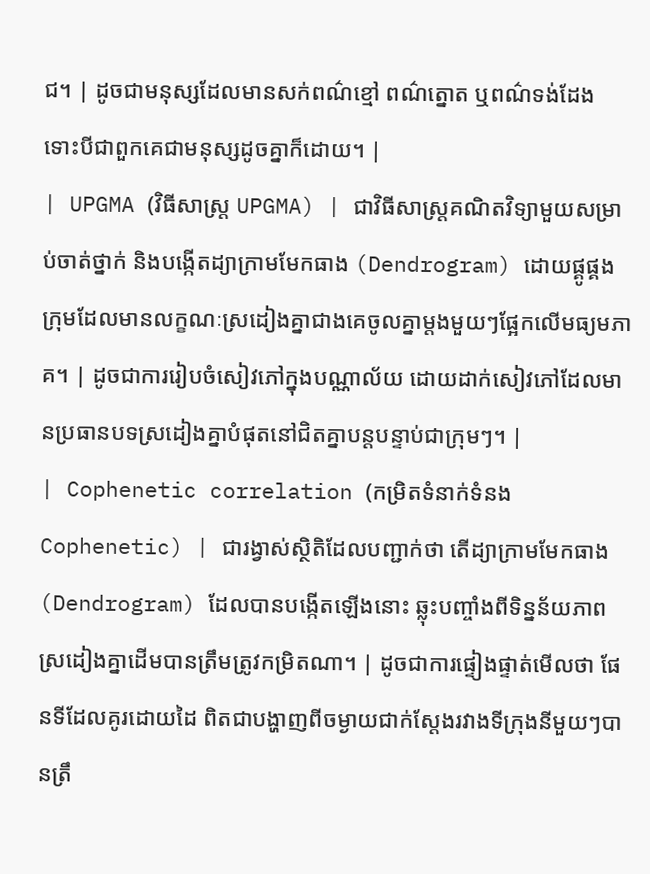ជ។ | ដូចជាមនុស្សដែលមានសក់ពណ៌ខ្មៅ ពណ៌ត្នោត ឬពណ៌ទង់ដែង ទោះបីជាពួកគេជាមនុស្សដូចគ្នាក៏ដោយ។ |
| UPGMA (វិធីសាស្ត្រ UPGMA) | ជាវិធីសាស្ត្រគណិតវិទ្យាមួយសម្រាប់ចាត់ថ្នាក់ និងបង្កើតដ្យាក្រាមមែកធាង (Dendrogram) ដោយផ្គូផ្គងក្រុមដែលមានលក្ខណៈស្រដៀងគ្នាជាងគេចូលគ្នាម្តងមួយៗផ្អែកលើមធ្យមភាគ។ | ដូចជាការរៀបចំសៀវភៅក្នុងបណ្ណាល័យ ដោយដាក់សៀវភៅដែលមានប្រធានបទស្រដៀងគ្នាបំផុតនៅជិតគ្នាបន្តបន្ទាប់ជាក្រុមៗ។ |
| Cophenetic correlation (កម្រិតទំនាក់ទំនង Cophenetic) | ជារង្វាស់ស្ថិតិដែលបញ្ជាក់ថា តើដ្យាក្រាមមែកធាង (Dendrogram) ដែលបានបង្កើតឡើងនោះ ឆ្លុះបញ្ចាំងពីទិន្នន័យភាពស្រដៀងគ្នាដើមបានត្រឹមត្រូវកម្រិតណា។ | ដូចជាការផ្ទៀងផ្ទាត់មើលថា ផែនទីដែលគូរដោយដៃ ពិតជាបង្ហាញពីចម្ងាយជាក់ស្តែងរវាងទីក្រុងនីមួយៗបានត្រឹ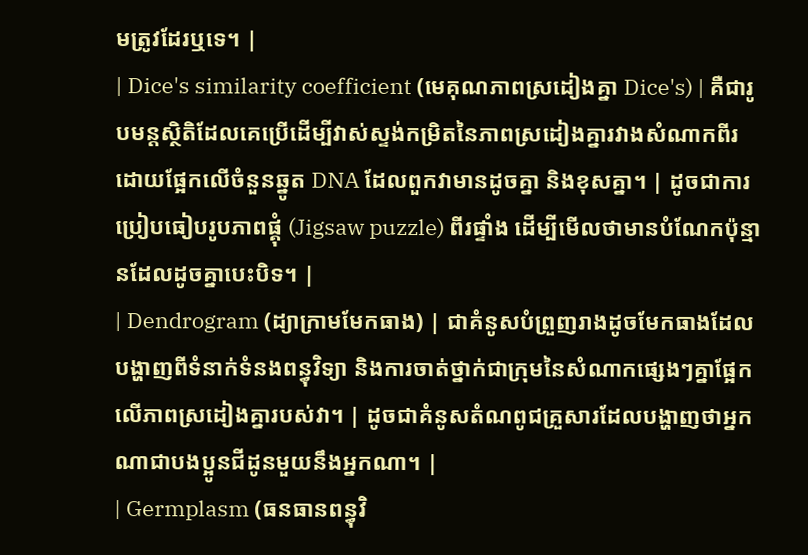មត្រូវដែរឬទេ។ |
| Dice's similarity coefficient (មេគុណភាពស្រដៀងគ្នា Dice's) | គឺជារូបមន្តស្ថិតិដែលគេប្រើដើម្បីវាស់ស្ទង់កម្រិតនៃភាពស្រដៀងគ្នារវាងសំណាកពីរ ដោយផ្អែកលើចំនួនឆ្នូត DNA ដែលពួកវាមានដូចគ្នា និងខុសគ្នា។ | ដូចជាការប្រៀបធៀបរូបភាពផ្គុំ (Jigsaw puzzle) ពីរផ្ទាំង ដើម្បីមើលថាមានបំណែកប៉ុន្មានដែលដូចគ្នាបេះបិទ។ |
| Dendrogram (ដ្យាក្រាមមែកធាង) | ជាគំនូសបំព្រួញរាងដូចមែកធាងដែលបង្ហាញពីទំនាក់ទំនងពន្ធុវិទ្យា និងការចាត់ថ្នាក់ជាក្រុមនៃសំណាកផ្សេងៗគ្នាផ្អែកលើភាពស្រដៀងគ្នារបស់វា។ | ដូចជាគំនូសតំណពូជគ្រួសារដែលបង្ហាញថាអ្នកណាជាបងប្អូនជីដូនមួយនឹងអ្នកណា។ |
| Germplasm (ធនធានពន្ធុវិ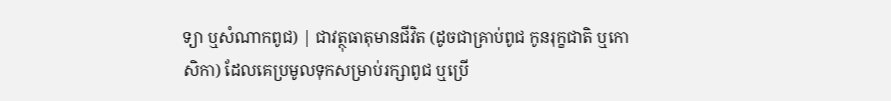ទ្យា ឬសំណាកពូជ) | ជាវត្ថុធាតុមានជីវិត (ដូចជាគ្រាប់ពូជ កូនរុក្ខជាតិ ឬកោសិកា) ដែលគេប្រមូលទុកសម្រាប់រក្សាពូជ ឬប្រើ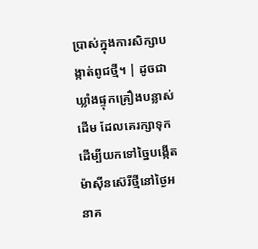ប្រាស់ក្នុងការសិក្សាបង្កាត់ពូជថ្មី។ | ដូចជាឃ្លាំងផ្ទុកគ្រឿងបន្លាស់ដើម ដែលគេរក្សាទុកដើម្បីយកទៅច្នៃបង្កើតម៉ាស៊ីនស៊េរីថ្មីនៅថ្ងៃអនាគ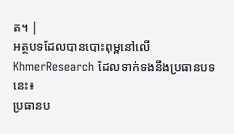ត។ |
អត្ថបទដែលបានបោះពុម្ពនៅលើ KhmerResearch ដែលទាក់ទងនឹងប្រធានបទនេះ៖
ប្រធានប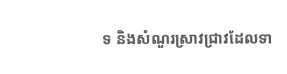ទ និងសំណួរស្រាវជ្រាវដែលទា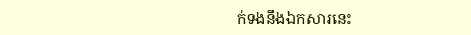ក់ទងនឹងឯកសារនេះ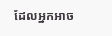ដែលអ្នកអាច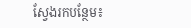ស្វែងរកបន្ថែម៖